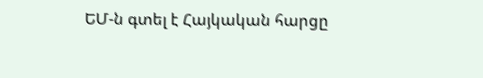ԵՄ-ն գտել է Հայկական հարցը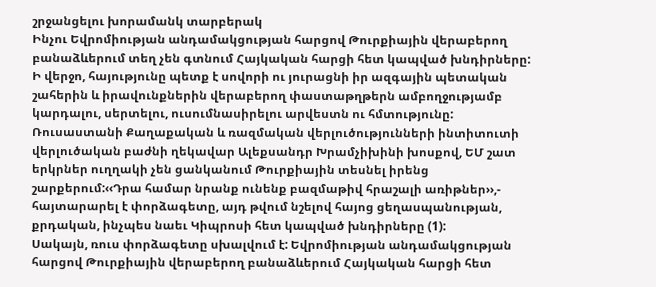շրջանցելու խորամանկ տարբերակ
Ինչու Եվրոմիության անդամակցության հարցով Թուրքիային վերաբերող բանաձևերում տեղ չեն գտնում Հայկական հարցի հետ կապված խնդիրները:
Ի վերջո, հայությունը պետք է սովորի ու յուրացնի իր ազգային պետական շահերին և իրավունքներին վերաբերող փաստաթղթերն ամբողջությամբ կարդալու, սերտելու, ուսումնասիրելու արվեստն ու հմտությունը:
Ռուսաստանի Քաղաքական և ռազմական վերլուծությունների ինտիտուտի վերլուծական բաժնի ղեկավար Ալեքսանդր Խրամչիխինի խոսքով, ԵՄ շատ երկրներ ուղղակի չեն ցանկանում Թուրքիային տեսնել իրենց շարքերում:‹‹Դրա համար նրանք ունենք բազմաթիվ հրաշալի առիթներ››,- հայտարարել է փորձագետը, այդ թվում նշելով հայոց ցեղասպանության, քրդական, ինչպես նաեւ Կիպրոսի հետ կապված խնդիրները (1):
Սակայն, ռուս փորձագետը սխալվում է: Եվրոմիության անդամակցության հարցով Թուրքիային վերաբերող բանաձևերում Հայկական հարցի հետ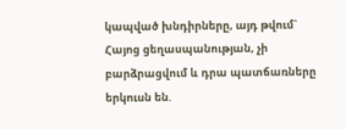կապված խնդիրները, այդ թվում` Հայոց ցեղասպանության, չի բարձրացվում և դրա պատճառները երկուսն են.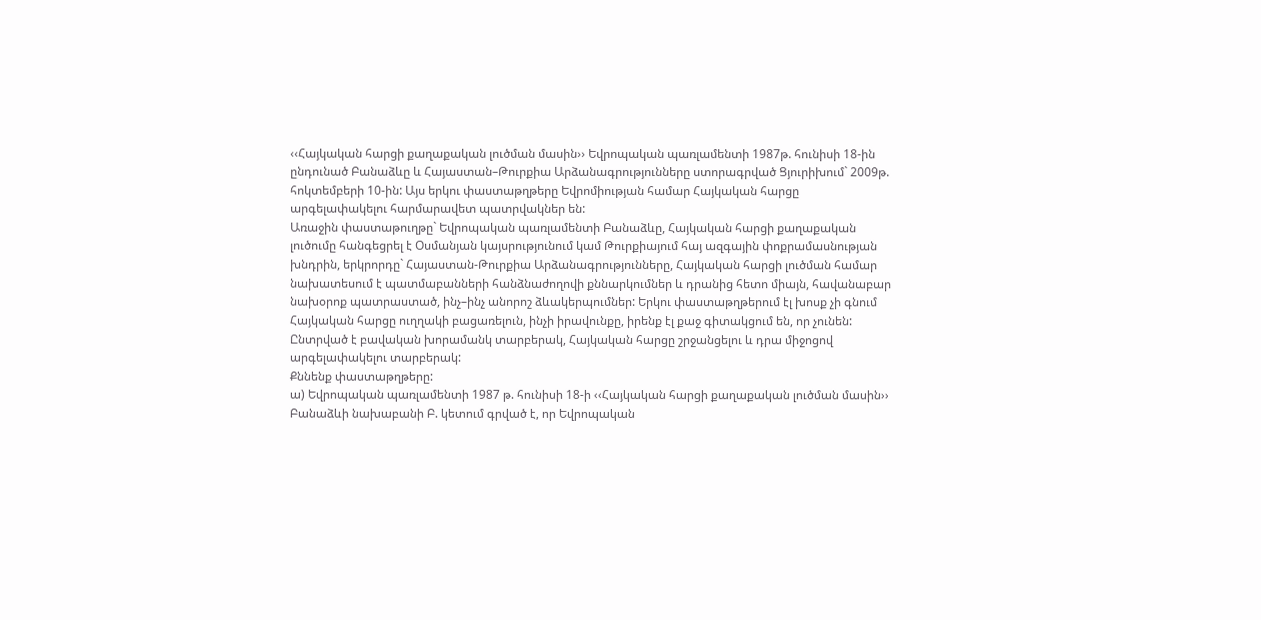‹‹Հայկական հարցի քաղաքական լուծման մասին›› Եվրոպական պառլամենտի 1987թ. հունիսի 18-ին ընդունած Բանաձևը և Հայաստան–Թուրքիա Արձանագրությունները ստորագրված Ցյուրիխում` 2009թ. հոկտեմբերի 10-ին: Այս երկու փաստաթղթերը Եվրոմիության համար Հայկական հարցը արգելափակելու հարմարավետ պատրվակներ են:
Առաջին փաստաթուղթը` Եվրոպական պառլամենտի Բանաձևը, Հայկական հարցի քաղաքական լուծումը հանգեցրել է Օսմանյան կայսրությունում կամ Թուրքիայում հայ ազգային փոքրամասնության խնդրին, երկրորդը` Հայաստան-Թուրքիա Արձանագրությունները, Հայկական հարցի լուծման համար նախատեսում է պատմաբանների հանձնաժողովի քննարկումներ և դրանից հետո միայն, հավանաբար նախօրոք պատրաստած, ինչ–ինչ անորոշ ձևակերպումներ: Երկու փաստաթղթերում էլ խոսք չի գնում Հայկական հարցը ուղղակի բացառելուն, ինչի իրավունքը, իրենք էլ քաջ գիտակցում են, որ չունեն: Ընտրված է բավական խորամանկ տարբերակ, Հայկական հարցը շրջանցելու և դրա միջոցով արգելափակելու տարբերակ:
Քննենք փաստաթղթերը:
ա) Եվրոպական պառլամենտի 1987 թ. հունիսի 18-ի ‹‹Հայկական հարցի քաղաքական լուծման մասին›› Բանաձևի նախաբանի Բ. կետում գրված է, որ Եվրոպական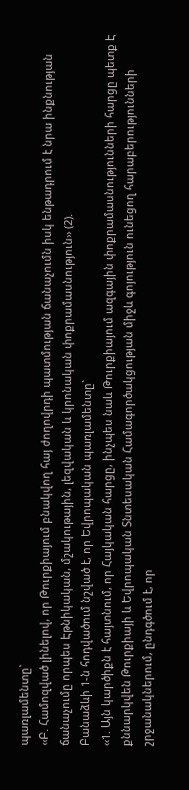պառլամենտը`
‹‹Բ. Համոզված լինելով, որ Թուրքիայում բնակվող հայ ժողովրդի պատմության ճանաչումն իսկ ենթադրում է նրա ինքնության ճանաչումը որպես Էթնիկական, մշակութային, լեզվական և կրոնական փոքրամասնություն›› (2).
Բանաձևի 1-ն հոդվածում նշված է, որ Եվրոպական պառլամենտը`
‹‹1. Այն կարծիքն է հայտնում, որ Հայկական հարցը, ինչպես նաև Թուրքիայում ազգային փոքրամասնությունների հարցը պետք Է քննարկվեն Թուրքիայի և Եվրոպական Տնտեսական Համագործակցության միջև գոյություն ունեցող հարաբերությունների շրջանակներում, ընդգծում է, որ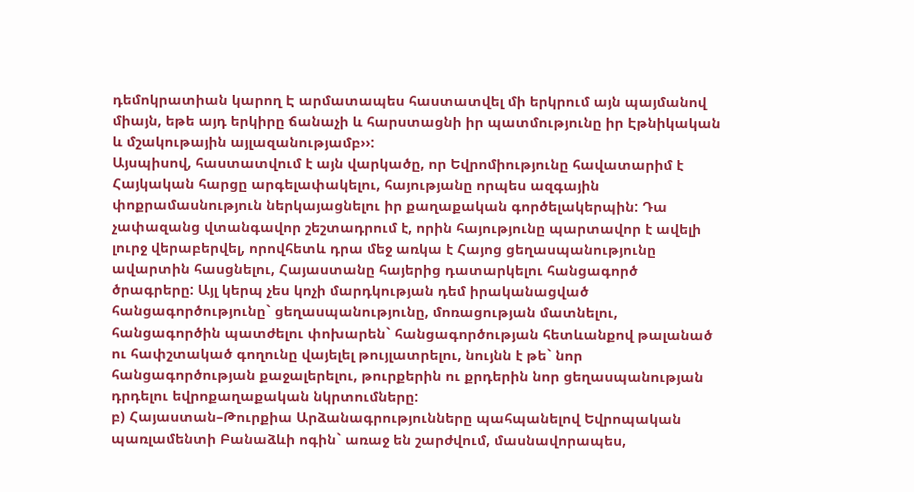դեմոկրատիան կարող Է արմատապես հաստատվել մի երկրում այն պայմանով միայն, եթե այդ երկիրը ճանաչի և հարստացնի իր պատմությունը իր Էթնիկական և մշակութային այլազանությամբ››:
Այսպիսով, հաստատվում է այն վարկածը, որ Եվրոմիությունը հավատարիմ է Հայկական հարցը արգելափակելու, հայությանը որպես ազգային փոքրամասնություն ներկայացնելու իր քաղաքական գործելակերպին: Դա չափազանց վտանգավոր շեշտադրում է, որին հայությունը պարտավոր է ավելի լուրջ վերաբերվել, որովհետև դրա մեջ առկա է Հայոց ցեղասպանությունը ավարտին հասցնելու, Հայաստանը հայերից դատարկելու հանցագործ ծրագրերը: Այլ կերպ չես կոչի մարդկության դեմ իրականացված հանցագործությունը` ցեղասպանությունը, մոռացության մատնելու, հանցագործին պատժելու փոխարեն` հանցագործության հետևանքով թալանած ու հափշտակած գողունը վայելել թույլատրելու, նույնն է թե` նոր հանցագործության քաջալերելու, թուրքերին ու քրդերին նոր ցեղասպանության դրդելու եվրոքաղաքական նկրտումները:
բ) Հայաստան–Թուրքիա Արձանագրությունները պահպանելով Եվրոպական պառլամենտի Բանաձևի ոգին` առաջ են շարժվում, մասնավորապես,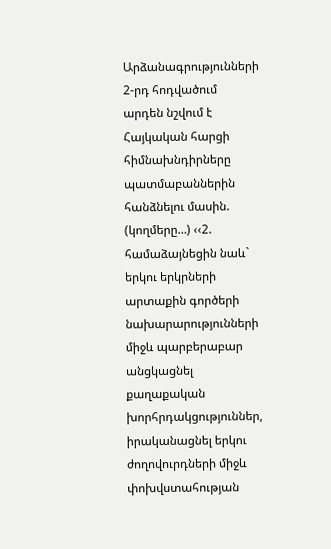Արձանագրությունների 2-րդ հոդվածում արդեն նշվում է Հայկական հարցի հիմնախնդիրները պատմաբաններին հանձնելու մասին.
(կողմերը…) ‹‹2. համաձայնեցին նաև` երկու երկրների արտաքին գործերի նախարարությունների միջև պարբերաբար անցկացնել քաղաքական խորհրդակցություններ,
իրականացնել երկու ժողովուրդների միջև փոխվստահության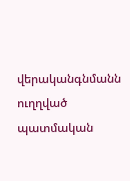վերականգնմանն ուղղված պատմական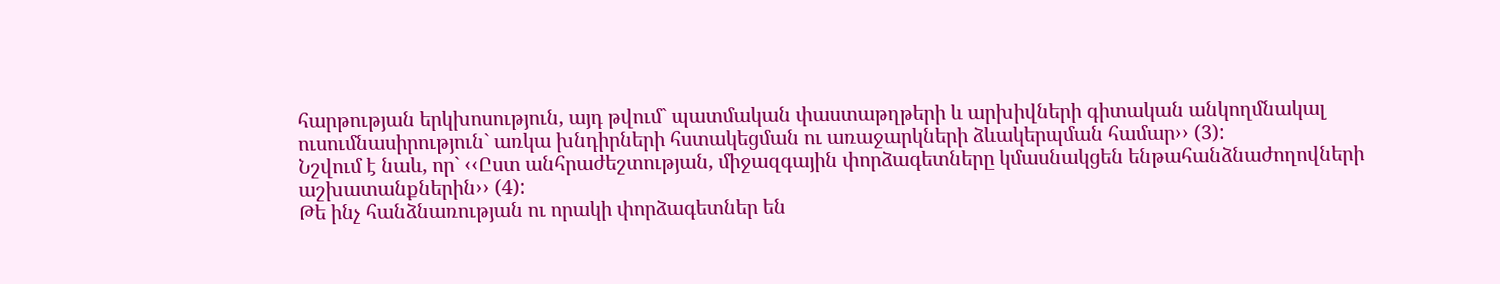հարթության երկխոսություն, այդ թվում` պատմական փաստաթղթերի և արխիվների գիտական անկողմնակալ ուսումնասիրություն` առկա խնդիրների հստակեցման ու առաջարկների ձևակերպման համար›› (3):
Նշվում է նաև, որ` ‹‹Ըստ անհրաժեշտության, միջազգային փորձագետները կմասնակցեն ենթահանձնաժողովների աշխատանքներին›› (4):
Թե ինչ հանձնառության ու որակի փորձագետներ են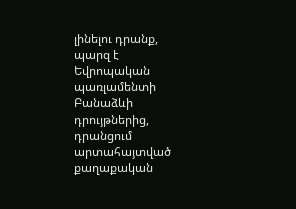լինելու դրանք, պարզ է Եվրոպական պառլամենտի Բանաձևի դրույթներից, դրանցում արտահայտված քաղաքական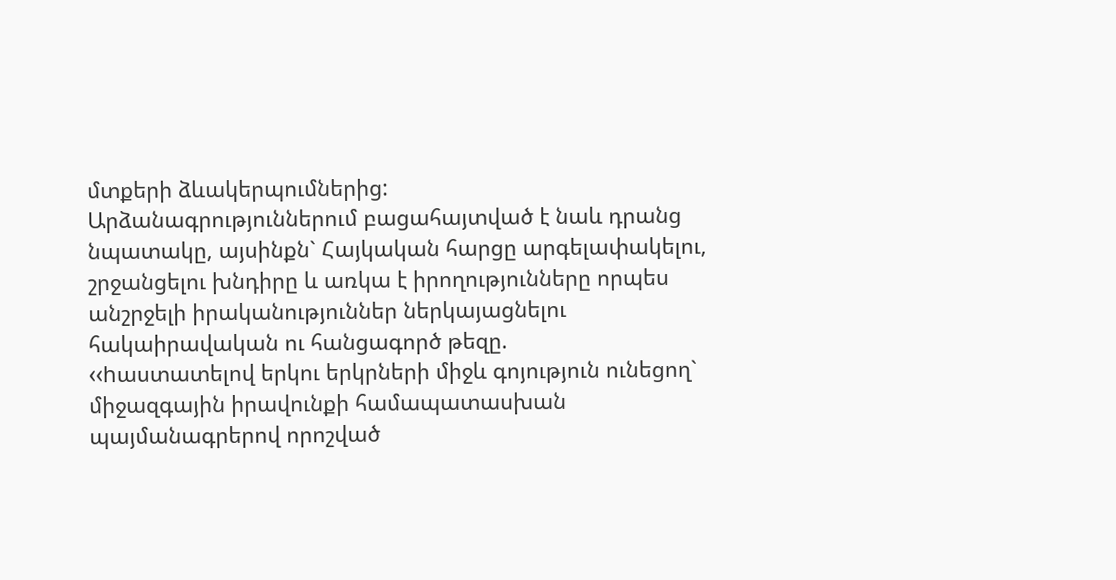մտքերի ձևակերպումներից:
Արձանագրություններում բացահայտված է նաև դրանց նպատակը, այսինքն` Հայկական հարցը արգելափակելու, շրջանցելու խնդիրը և առկա է իրողությունները որպես անշրջելի իրականություններ ներկայացնելու հակաիրավական ու հանցագործ թեզը.
‹‹hաստատելով երկու երկրների միջև գոյություն ունեցող` միջազգային իրավունքի համապատասխան պայմանագրերով որոշված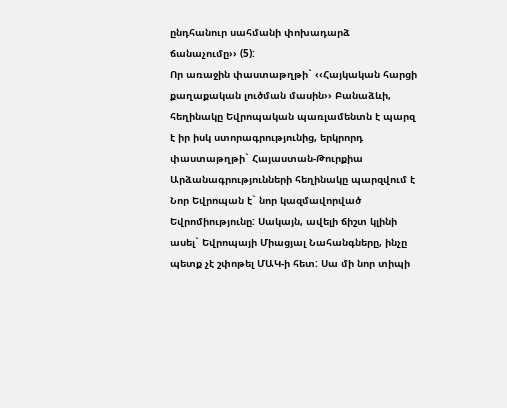ընդհանուր սահմանի փոխադարձ ճանաչումը›› (5):
Որ առաջին փաստաթղթի` ‹‹Հայկական հարցի քաղաքական լուծման մասին›› Բանաձևի, հեղինակը Եվրոպական պառլամենտն է պարզ է իր իսկ ստորագրությունից, երկրորդ փաստաթղթի` Հայաստան-Թուրքիա Արձանագրությունների հեղինակը պարզվում է Նոր Եվրոպան է` նոր կազմավորված Եվրոմիությունը: Սակայն, ավելի ճիշտ կլինի ասել` Եվրոպայի Միացյալ Նահանգները, ինչը պետք չէ շփոթել ՄԱԿ-ի հետ: Սա մի նոր տիպի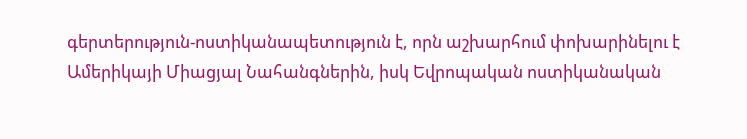գերտերություն-ոստիկանապետություն է, որն աշխարհում փոխարինելու է Ամերիկայի Միացյալ Նահանգներին, իսկ Եվրոպական ոստիկանական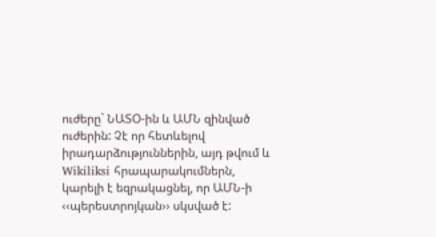ուժերը` ՆԱՏՕ-ին և ԱՄՆ զինված ուժերին: Չէ որ հետևելով իրադարձություններին, այդ թվում և Wikiliksi հրապարակումներն, կարելի է եզրակացնել, որ ԱՄՆ-ի ‹‹պերեստրոյկան›› սկսված է: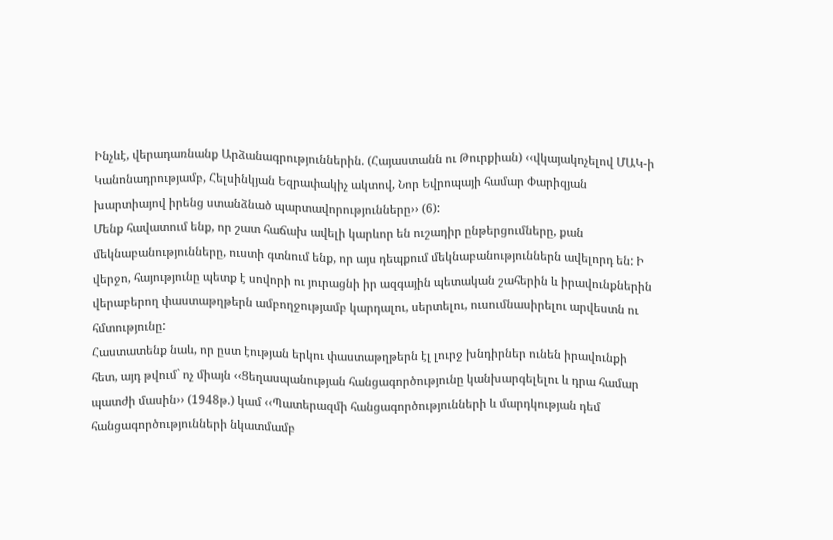Ինչևէ, վերադառնանք Արձանագրություններին. (Հայաստանն ու Թուրքիան) ‹‹վկայակոչելով ՄԱԿ-ի Կանոնադրությամբ, Հելսինկյան Եզրափակիչ ակտով, Նոր Եվրոպայի համար Փարիզյան խարտիայով իրենց ստանձնած պարտավորությունները›› (6):
Մենք հավատում ենք, որ շատ հաճախ ավելի կարևոր են ուշադիր ընթերցումները, քան մեկնաբանությունները, ուստի գտնում ենք, որ այս դեպքում մեկնաբանություններն ավելորդ են: Ի վերջո, հայությունը պետք է սովորի ու յուրացնի իր ազգային պետական շահերին և իրավունքներին վերաբերող փաստաթղթերն ամբողջությամբ կարդալու, սերտելու, ուսումնասիրելու արվեստն ու հմտությունը:
Հաստատենք նաև, որ ըստ էության երկու փաստաթղթերն էլ լուրջ խնդիրներ ունեն իրավունքի հետ, այդ թվում` ոչ միայն ‹‹Ցեղասպանության հանցագործությունը կանխարգելելու և դրա համար պատժի մասին›› (1948թ.) կամ ‹‹Պատերազմի հանցագործությունների և մարդկության դեմ հանցագործությունների նկատմամբ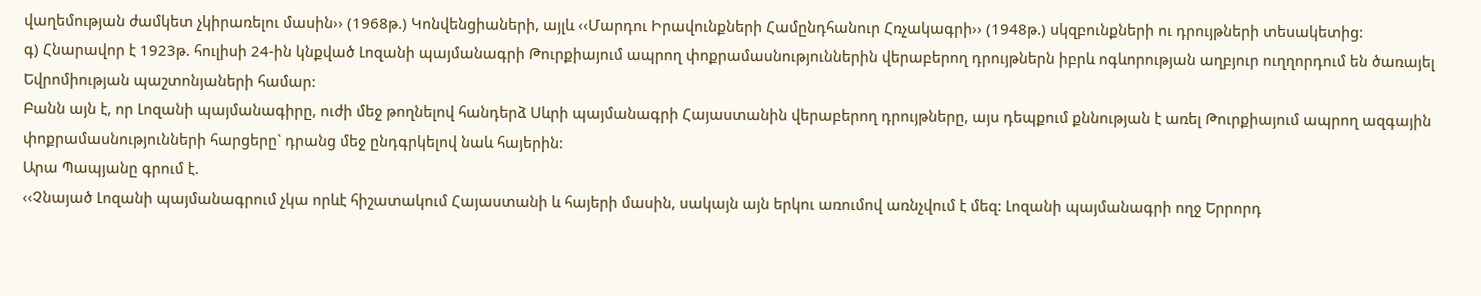վաղեմության ժամկետ չկիրառելու մասին›› (1968թ.) Կոնվենցիաների, այլև ‹‹Մարդու Իրավունքների Համընդհանուր Հռչակագրի›› (1948թ.) սկզբունքների ու դրույթների տեսակետից:
գ) Հնարավոր է 1923թ. հուլիսի 24-ին կնքված Լոզանի պայմանագրի Թուրքիայում ապրող փոքրամասնություններին վերաբերող դրույթներն իբրև ոգևորության աղբյուր ուղղորդում են ծառայել Եվրոմիության պաշտոնյաների համար:
Բանն այն է, որ Լոզանի պայմանագիրը, ուժի մեջ թողնելով հանդերձ Սևրի պայմանագրի Հայաստանին վերաբերող դրույթները, այս դեպքում քննության է առել Թուրքիայում ապրող ազգային փոքրամասնությունների հարցերը` դրանց մեջ ընդգրկելով նաև հայերին:
Արա Պապյանը գրում է.
‹‹Չնայած Լոզանի պայմանագրում չկա որևէ հիշատակում Հայաստանի և հայերի մասին, սակայն այն երկու առումով առնչվում է մեզ: Լոզանի պայմանագրի ողջ Երրորդ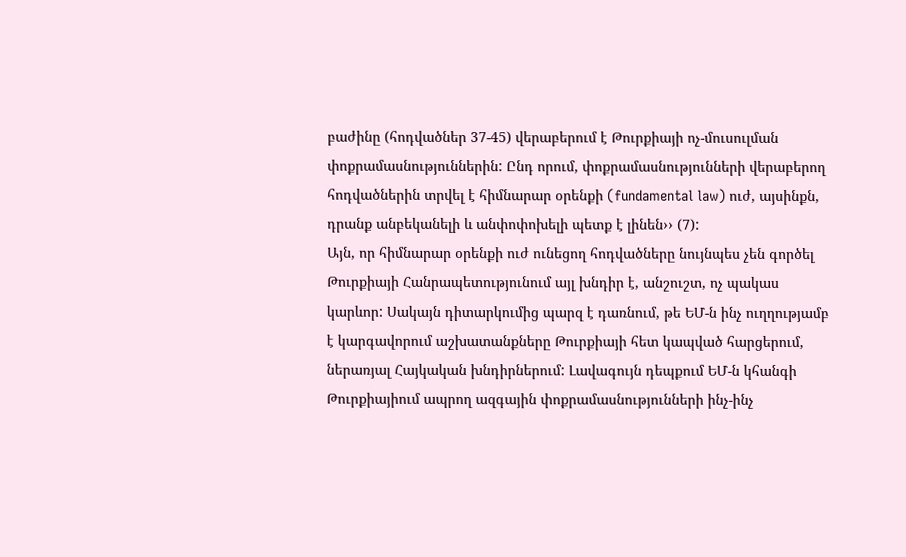բաժինը (հոդվածներ 37-45) վերաբերում է Թուրքիայի ոչ-մուսուլման փոքրամասնություններին: Ընդ որում, փոքրամասնությունների վերաբերող հոդվածներին տրվել է հիմնարար օրենքի (fundamental law) ուժ, այսինքն, դրանք անբեկանելի և անփոփոխելի պետք է լինեն›› (7):
Այն, որ հիմնարար օրենքի ուժ ունեցող հոդվածները նույնպես չեն գործել Թուրքիայի Հանրապետությունում այլ խնդիր է, անշուշտ, ոչ պակաս կարևոր: Սակայն դիտարկումից պարզ է դառնում, թե ԵՄ-ն ինչ ուղղությամբ է կարգավորում աշխատանքները Թուրքիայի հետ կապված հարցերում, ներառյալ Հայկական խնդիրներում: Լավագույն դեպքում ԵՄ-ն կհանգի Թուրքիայիում ապրող ազգային փոքրամասնությունների ինչ-ինչ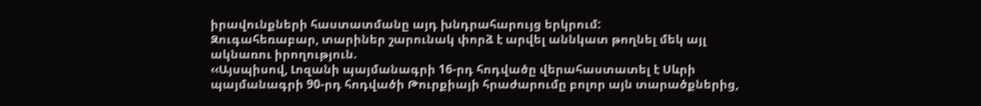իրավունքների հաստատմանը այդ խնդրահարույց երկրում:
Զուգահեռաբար, տարիներ շարունակ փորձ է արվել աննկատ թողնել մեկ այլ ակնառու իրողություն.
‹‹Այսպիսով, Լոզանի պայմանագրի 16-րդ հոդվածը վերահաստատել է Սևրի պայմանագրի 90-րդ հոդվածի Թուրքիայի հրաժարումը բոլոր այն տարածքներից,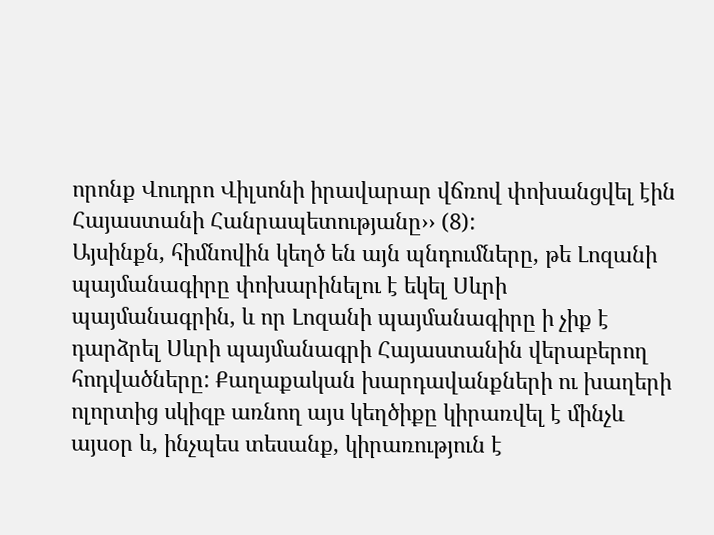որոնք Վուդրո Վիլսոնի իրավարար վճռով փոխանցվել էին Հայաստանի Հանրապետությանը›› (8):
Այսինքն, հիմնովին կեղծ են այն պնդումները, թե Լոզանի պայմանագիրը փոխարինելու է եկել Սևրի պայմանագրին, և որ Լոզանի պայմանագիրը ի չիք է դարձրել Սևրի պայմանագրի Հայաստանին վերաբերող հոդվածները: Քաղաքական խարդավանքների ու խաղերի ոլորտից սկիզբ առնող այս կեղծիքը կիրառվել է մինչև այսօր և, ինչպես տեսանք, կիրառություն է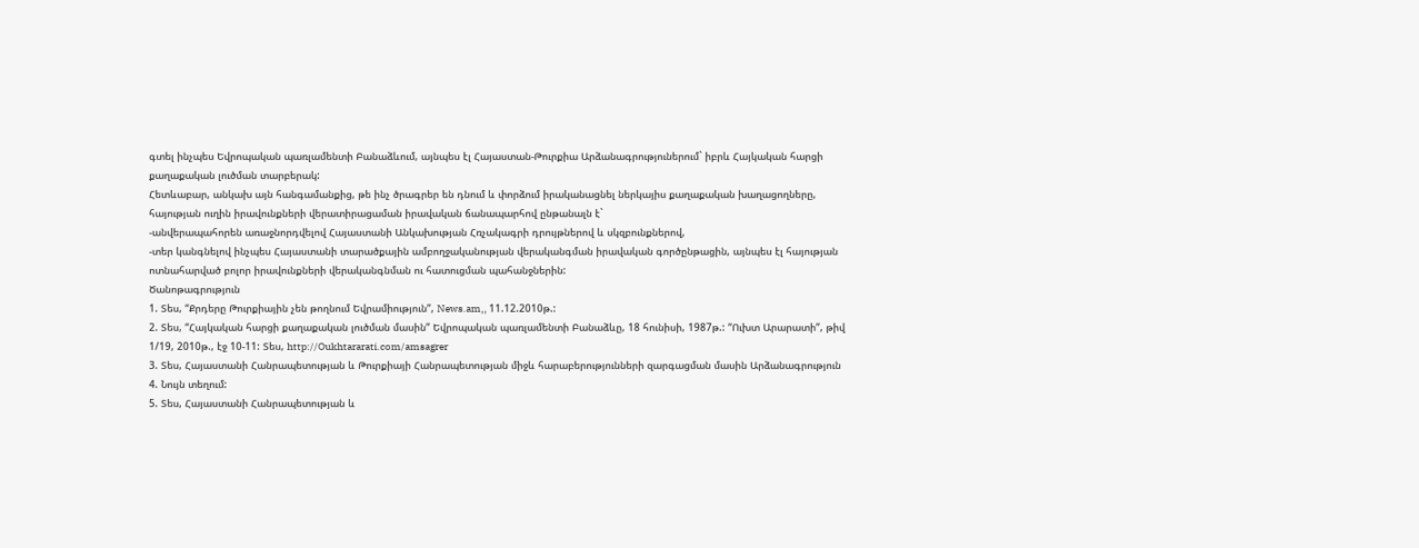գտել ինչպես Եվրոպական պառլամենտի Բանաձևում, այնպես էլ Հայաստան-Թուրքիա Արձանագրություներում` իբրև Հայկական հարցի քաղաքական լուծման տարբերակ:
Հետևաբար, անկախ այն հանգամանքից, թե ինչ ծրագրեր են դնում և փորձում իրականացնել ներկայիս քաղաքական խաղացողները, հայության ուղին իրավունքների վերատիրացաման իրավական ճանապարհով ընթանալն է`
-անվերապահորեն առաջնորդվելով Հայաստանի Անկախության Հռչակագրի դրույթներով և սկզբունքներով,
-տեր կանգնելով ինչպես Հայաստանի տարածքային ամբողջականության վերականգման իրավական գործընթացին, այնպես էլ հայության ոտնահարված բոլոր իրավունքների վերականգնման ու հատուցման պահանջներին:
Ծանոթագրություն
1. Տես, “Քրդերը Թուրքիային չեն թողնում Եվրամիություն”, News.am,, 11.12.2010թ.:
2. Տես, “Հայկական հարցի քաղաքական լուծման մասին” Եվրոպական պառլամենտի Բանաձևը, 18 հունիսի, 1987թ.: “Ուխտ Արարատի”, թիվ 1/19, 2010թ., էջ 10-11: Տես, http://Oukhtararati.com/amsagrer
3. Տես, Հայաստանի Հանրապետության և Թուրքիայի Հանրապետության միջև հարաբերությունների զարգացման մասին Արձանագրություն
4. Նույն տեղում:
5. Տես, Հայաստանի Հանրապետության և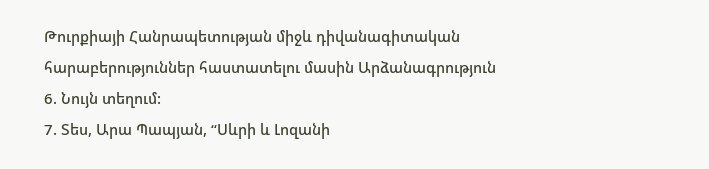Թուրքիայի Հանրապետության միջև դիվանագիտական հարաբերություններ հաստատելու մասին Արձանագրություն
6. Նույն տեղում:
7. Տես, Արա Պապյան, “Սևրի և Լոզանի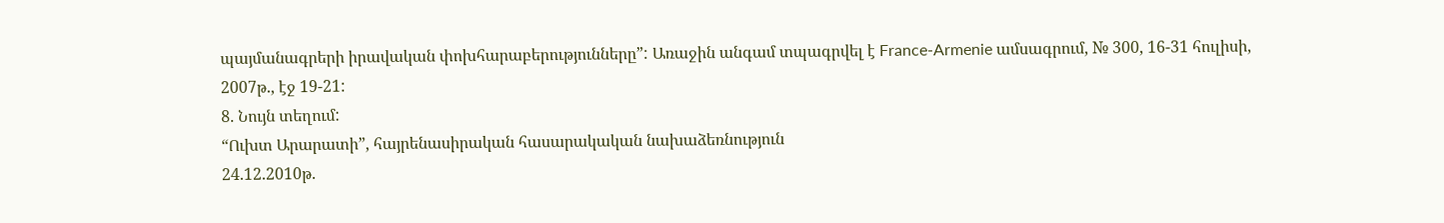պայմանագրերի իրավական փոխհարաբերությունները”: Առաջին անգամ տպագրվել է France-Armenie ամսագրում, № 300, 16-31 հուլիսի, 2007թ., էջ 19-21:
8. Նույն տեղում:
“Ուխտ Արարատի”, հայրենասիրական հասարակական նախաձեռնություն
24.12.2010թ.